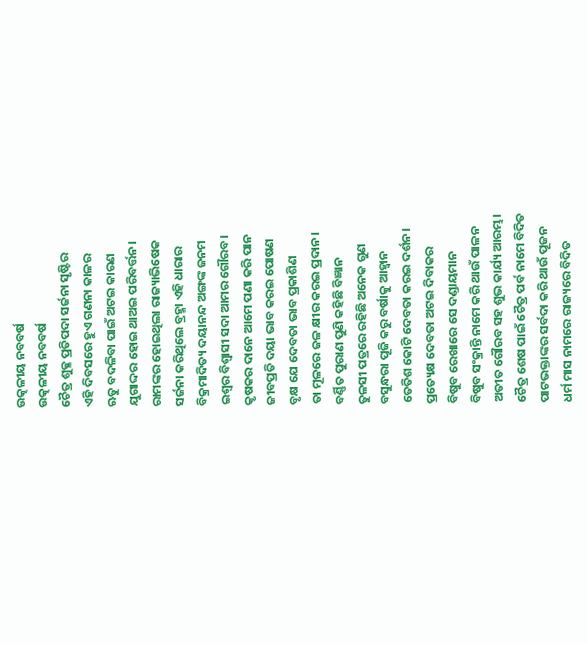ଉତ୍କଳୀୟ ନବବର୍ଷ
ଉତ୍କଳୀୟ ନବବର୍ଷ
ଚୈତ୍ର ଶୁକ୍ଳ ପ୍ରତିପଦା ସର୍ଜନା ସୃଷ୍ଟିର
ଏହି ଦିବସରେ ହୁଏ ଗଣନା କାଳର
ଋତୁ ବଦଳିବା ପାଇଁ ଅଟଇ କାରଣ
ଯୁଗାଦ୍ଦର ହୋଇ ଥାଅଇ ପରିବର୍ତ୍ତନ।
ରାମଙ୍କର ହୋଇଥିଲା ରାଜ୍ୟାଭିଷେକ
ସର୍ଜନା କରିଥିଲେ ବ୍ରହ୍ମା ଏହି ଧାରାର
ବିକ୍ରମାଦିତ୍ୟ ଦୟାନନ୍ଦ ଅଙ୍ଗଙ୍କ ଜନମ
ଇଶ୍ଵର ବିଶ୍ବାସୀ ସଦା ଆମର ଗୌରବ।
କୃଷକର ଦାନେ ଆମେ ପଣା କରି ପାନ
ଜୀବପ୍ରତି ଦୟା ଭାବ କରଇ ପୋଷଣ
ବୃକ୍ଷ ଯେ ଦେବତା ଭାବ ପ୍ରକାଶିଣ
ତା ମୂଳରେ ଜଳ କ୍ଷୀର କରଇ ପ୍ରଦାନ।
ବର୍ଣ୍ଣିତ ପୁରାଣ ପୁଣି କହିଛି ବିଜ୍ଞାନ
ତୁଳସୀ ପତ୍ରରେ ରହିଛି ଅନେକ ଗୁଣ
ବସୁନ୍ଧରା ପୂଜି କରୁ ବର୍ଷାକୁ ଆହ୍ୱାନ
ତେତିଶ କୋଟି ଦେବତା କରଇ ଦର୍ଶନ।
ପ୍ରତ୍ୟେକ୍ଷ ଦେବତା ଅଟଇ ଦିବାକର
ବିଷୁବ ରେଖାରେ ସେ ଦଣ୍ଡାୟମାନ
ବିଷୁବ ସଂକ୍ରାନ୍ତି ନାମେ କରି ଥାଉଁ ପାଳନ
ଅତୀତ ଗୌରବ ସହ ଶୁଭ କାର୍ଯ୍ୟ ଆରମ୍ଭ।
ଚୈତ୍ର ଶେଷ ପାଇଁ ଚୈତ୍ର ପର୍ବ ନାମେ ବିଦିତ
ପାଟଭକ୍ତାଙ୍କର ସର୍ବଦା କରି ଥାଉଁ ପୂଜନ
ଧର୍ମ ମାସ ନାମରେ ରାଜ୍ୟରେ ବିଦିତ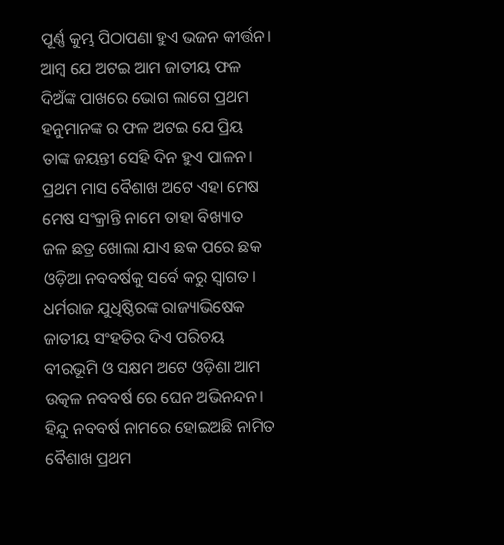ପୂର୍ଣ୍ଣ କୁମ୍ଭ ପିଠାପଣା ହୁଏ ଭଜନ କୀର୍ତ୍ତନ।
ଆମ୍ବ ଯେ ଅଟଇ ଆମ ଜାତୀୟ ଫଳ
ଦିଅଁଙ୍କ ପାଖରେ ଭୋଗ ଲାଗେ ପ୍ରଥମ
ହନୁମାନଙ୍କ ର ଫଳ ଅଟଇ ଯେ ପ୍ରିୟ
ତାଙ୍କ ଜୟନ୍ତୀ ସେହି ଦିନ ହୁଏ ପାଳନ।
ପ୍ରଥମ ମାସ ବୈଶାଖ ଅଟେ ଏହା ମେଷ
ମେଷ ସଂକ୍ରାନ୍ତି ନାମେ ତାହା ବିଖ୍ୟାତ
ଜଳ ଛତ୍ର ଖୋଲା ଯାଏ ଛକ ପରେ ଛକ
ଓଡ଼ିଆ ନବବର୍ଷକୁ ସର୍ବେ କରୁ ସ୍ୱାଗତ।
ଧର୍ମରାଜ ଯୁଧିଷ୍ଠିରଙ୍କ ରାଜ୍ୟାଭିଷେକ
ଜାତୀୟ ସଂହତିର ଦିଏ ପରିଚୟ
ବୀରଭୂମି ଓ ସକ୍ଷମ ଅଟେ ଓଡ଼ିଶା ଆମ
ଉତ୍କଳ ନବବର୍ଷ ରେ ଘେନ ଅଭିନନ୍ଦନ।
ହିନ୍ଦୁ ନବବର୍ଷ ନାମରେ ହୋଇଅଛି ନାମିତ
ବୈଶାଖ ପ୍ରଥମ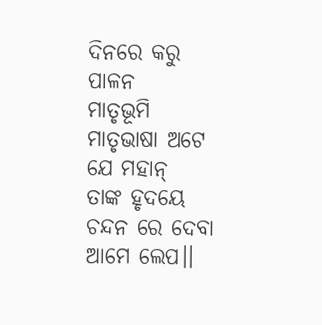ଦିନରେ କରୁ ପାଳନ
ମାତୃଭୂମି ମାତୃଭାଷା ଅଟେ ଯେ ମହାନ୍
ତାଙ୍କ ହୃଦୟେ ଚନ୍ଦନ ରେ ଦେବା ଆମେ ଲେପ।।